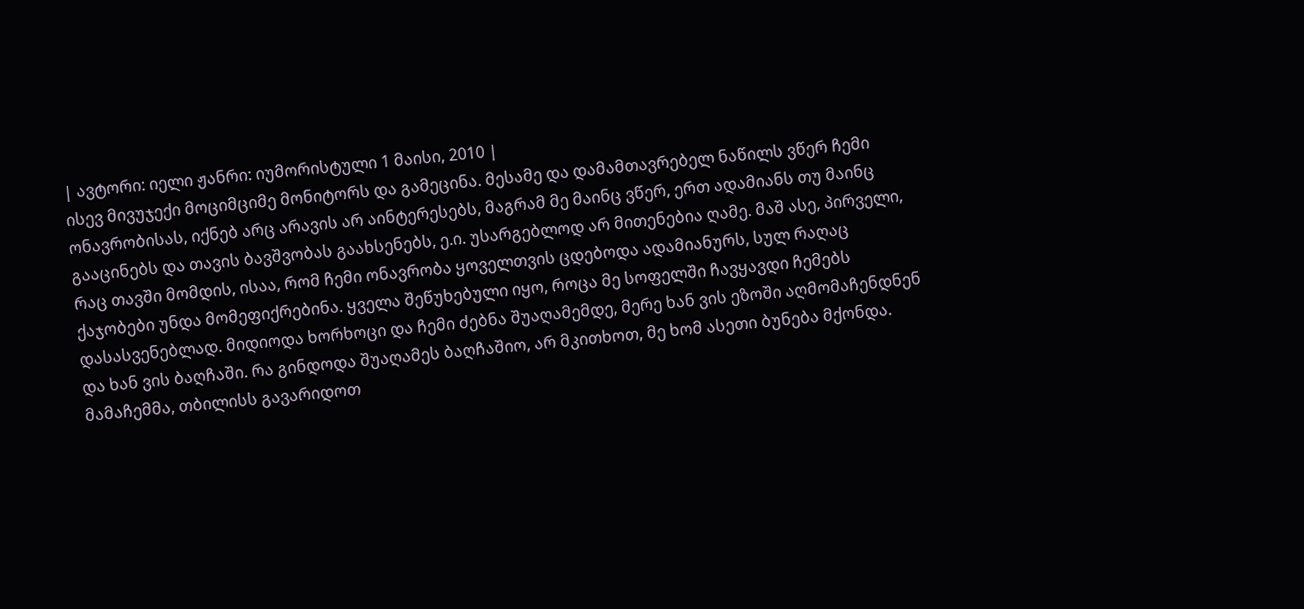| ავტორი: იელი ჟანრი: იუმორისტული 1 მაისი, 2010 |
ისევ მივუჯექი მოციმციმე მონიტორს და გამეცინა. მესამე და დამამთავრებელ ნაწილს ვწერ ჩემი ონავრობისას, იქნებ არც არავის არ აინტერესებს, მაგრამ მე მაინც ვწერ, ერთ ადამიანს თუ მაინც გააცინებს და თავის ბავშვობას გაახსენებს, ე.ი. უსარგებლოდ არ მითენებია ღამე. მაშ ასე, პირველი, რაც თავში მომდის, ისაა, რომ ჩემი ონავრობა ყოველთვის ცდებოდა ადამიანურს, სულ რაღაც ქაჯობები უნდა მომეფიქრებინა. ყველა შეწუხებული იყო, როცა მე სოფელში ჩავყავდი ჩემებს დასასვენებლად. მიდიოდა ხორხოცი და ჩემი ძებნა შუაღამემდე, მერე ხან ვის ეზოში აღმომაჩენდნენ და ხან ვის ბაღჩაში. რა გინდოდა შუაღამეს ბაღჩაშიო, არ მკითხოთ, მე ხომ ასეთი ბუნება მქონდა. მამაჩემმა, თბილისს გავარიდოთ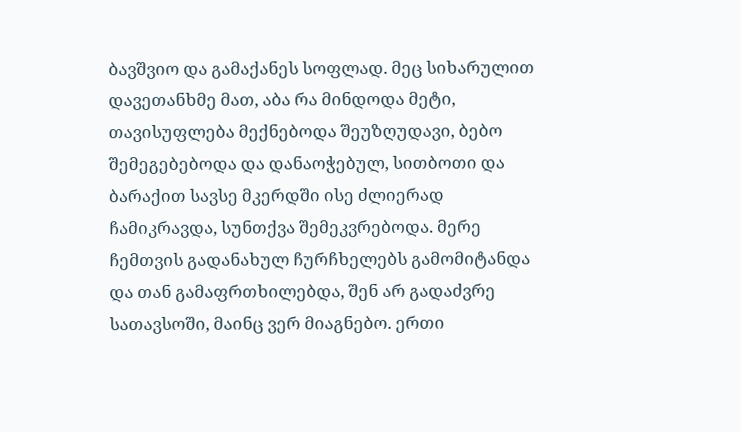ბავშვიო და გამაქანეს სოფლად. მეც სიხარულით დავეთანხმე მათ, აბა რა მინდოდა მეტი, თავისუფლება მექნებოდა შეუზღუდავი, ბებო შემეგებებოდა და დანაოჭებულ, სითბოთი და ბარაქით სავსე მკერდში ისე ძლიერად ჩამიკრავდა, სუნთქვა შემეკვრებოდა. მერე ჩემთვის გადანახულ ჩურჩხელებს გამომიტანდა და თან გამაფრთხილებდა, შენ არ გადაძვრე სათავსოში, მაინც ვერ მიაგნებო. ერთი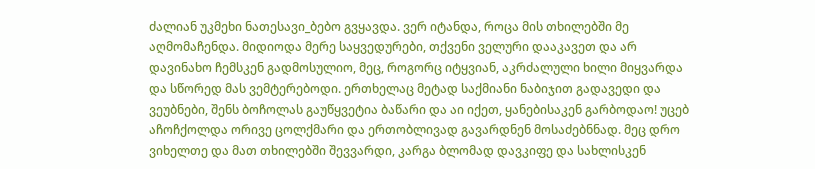ძალიან უკმეხი ნათესავი_ბებო გვყავდა. ვერ იტანდა, როცა მის თხილებში მე აღმომაჩენდა. მიდიოდა მერე საყვედურები, თქვენი ველური დააკავეთ და არ დავინახო ჩემსკენ გადმოსულიო, მეც, როგორც იტყვიან, აკრძალული ხილი მიყვარდა და სწორედ მას ვემტერებოდი. ერთხელაც მეტად საქმიანი ნაბიჯით გადავედი და ვეუბნები, შენს ბოჩოლას გაუწყვეტია ბაწარი და აი იქეთ, ყანებისაკენ გარბოდაო! უცებ აჩოჩქოლდა ორივე ცოლქმარი და ერთობლივად გავარდნენ მოსაძებნნად. მეც დრო ვიხელთე და მათ თხილებში შევვარდი, კარგა ბლომად დავკიფე და სახლისკენ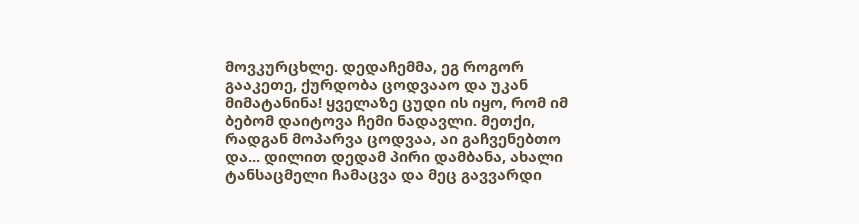მოვკურცხლე. დედაჩემმა, ეგ როგორ გააკეთე, ქურდობა ცოდვააო და უკან მიმატანინა! ყველაზე ცუდი ის იყო, რომ იმ ბებომ დაიტოვა ჩემი ნადავლი. მეთქი, რადგან მოპარვა ცოდვაა, აი გაჩვენებთო და... დილით დედამ პირი დამბანა, ახალი ტანსაცმელი ჩამაცვა და მეც გავვარდი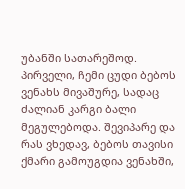უბანში სათარეშოდ. პირველი, ჩემი ცუდი ბებოს ვენახს მივაშურე, სადაც ძალიან კარგი ბალი მეგულებოდა. შევიპარე და რას ვხედავ, ბებოს თავისი ქმარი გამოუგდია ვენახში,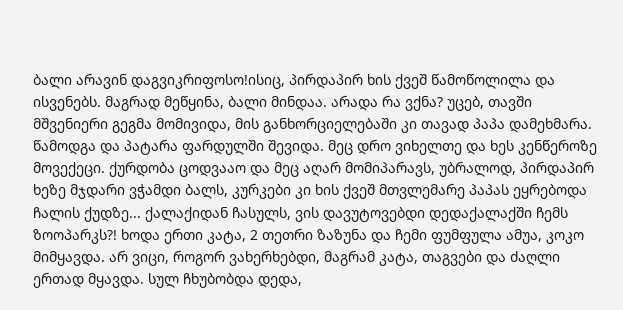ბალი არავინ დაგვიკრიფოსო!ისიც, პირდაპირ ხის ქვეშ წამოწოლილა და ისვენებს. მაგრად მეწყინა, ბალი მინდაა. არადა რა ვქნა? უცებ, თავში მშვენიერი გეგმა მომივიდა, მის განხორციელებაში კი თავად პაპა დამეხმარა. წამოდგა და პატარა ფარდულში შევიდა. მეც დრო ვიხელთე და ხეს კენწეროზე მოვექეცი. ქურდობა ცოდვააო და მეც აღარ მომიპარავს, უბრალოდ, პირდაპირ ხეზე მჯდარი ვჭამდი ბალს, კურკები კი ხის ქვეშ მთვლემარე პაპას ეყრებოდა ჩალის ქუდზე... ქალაქიდან ჩასულს, ვის დავუტოვებდი დედაქალაქში ჩემს ზოოპარკს?! ხოდა ერთი კატა, 2 თეთრი ზაზუნა და ჩემი ფუმფულა ამუა, კოკო მიმყავდა. არ ვიცი, როგორ ვახერხებდი, მაგრამ კატა, თაგვები და ძაღლი ერთად მყავდა. სულ ჩხუბობდა დედა,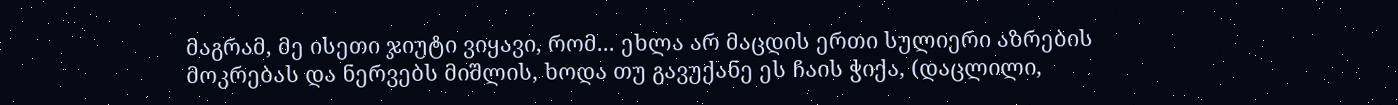მაგრამ, მე ისეთი ჯიუტი ვიყავი, რომ... ეხლა არ მაცდის ერთი სულიერი აზრების მოკრებას და ნერვებს მიშლის, ხოდა თუ გავუქანე ეს ჩაის ჭიქა, (დაცლილი,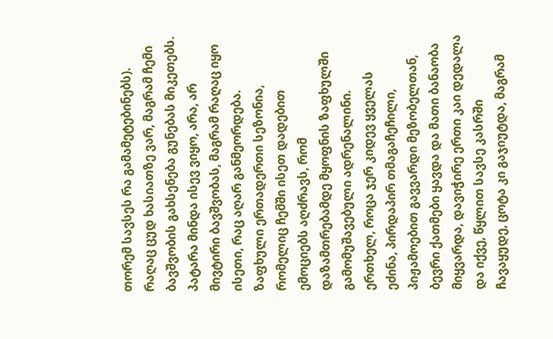თორემ სავსეს რა გამამეტებინებს). რაღაც ცუდ ხასიათზე ვარ, მაგრამ ჩემი ბავშვობის გახსენება გუნებას მიკეთებს. პატარა მინდა ისევ ვიყო, არა, არ მივტირი ბავშვობას, მაგრამ რაღაც იყო ისეთი, რაც აღარ განმეორდება. ზაფხული ერთადერთი სეზონია, რომელიც ჩემში ისეთ დადებით ემოციებს აღძრავს, რომ დაზამთრებამდე მყოფნის ზაფხულში გამომუშავებული ადრენალინი. ერთხელ, როცა ჯერ კიდევ ყველას ეძინა, პირდაპირ თმაგაჩეჩილი, პიჟამოებით გავვარდი მეზობელთან, ბევრი ქათმები ყავდა და მათი ბანაობა მიყვარდა, დავიჭირე ერთი კაი დედალა და იქვე, წყლით სავსე კასრში ჩავაყუდე, ცოტა კი გაჯიუტდა, მაგრამ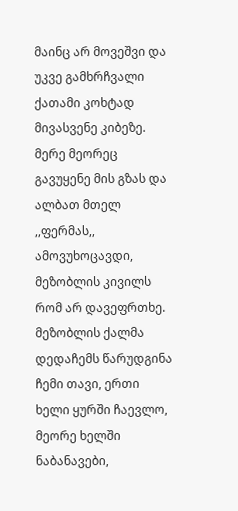მაინც არ მოვეშვი და უკვე გამხრჩვალი ქათამი კოხტად მივასვენე კიბეზე. მერე მეორეც გავუყენე მის გზას და ალბათ მთელ ,,ფერმას,, ამოვუხოცავდი, მეზობლის კივილს რომ არ დავეფრთხე. მეზობლის ქალმა დედაჩემს წარუდგინა ჩემი თავი, ერთი ხელი ყურში ჩაევლო, მეორე ხელში ნაბანავები,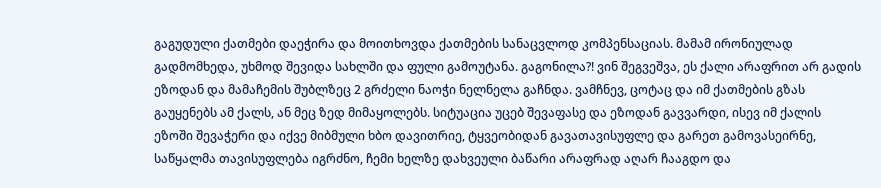გაგუდული ქათმები დაეჭირა და მოითხოვდა ქათმების სანაცვლოდ კომპენსაციას. მამამ ირონიულად გადმომხედა, უხმოდ შევიდა სახლში და ფული გამოუტანა. გაგონილა?! ვინ შეგვეშვა, ეს ქალი არაფრით არ გადის ეზოდან და მამაჩემის შუბლზეც 2 გრძელი ნაოჭი ნელნელა გაჩნდა. ვამჩნევ, ცოტაც და იმ ქათმების გზას გაუყენებს ამ ქალს, ან მეც ზედ მიმაყოლებს. სიტუაცია უცებ შევაფასე და ეზოდან გავვარდი, ისევ იმ ქალის ეზოში შევაჭერი და იქვე მიბმული ხბო დავითრიე, ტყვეობიდან გავათავისუფლე და გარეთ გამოვასეირნე, საწყალმა თავისუფლება იგრძნო, ჩემი ხელზე დახვეული ბაწარი არაფრად აღარ ჩააგდო და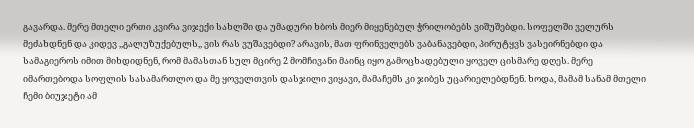გავარდა. მერე მთელი ერთი კვირა ვიჯექი სახლში და უმადური ხბოს მიერ მიყენებულ ჭრილობებს ვიშუშებდი. სოფელში ველურს მეძახდნენ და კიდევ ,,გალუზუქებულს,, ვის რას ვუშავებდი? არავის, მათ ფრინველებს ვაბანავებდი, პირუტყვს ვასეირნებდი და სამაგიეროს იმით მიხდიდნენ, რომ მამასთან სულ მცირე 2 მომჩივანი მაინც იყო გამოცხადებული ყოველ ცისმარე დღეს. მერე იმართებოდა სოფლის სასამართლო და მე ყოველთვის დასჯილი ვიყავი, მამაჩემს კი ჯიბეს უცარიელებდნენ. ხოდა, მამამ სანამ მთელი ჩემი ბიუჯეტი ამ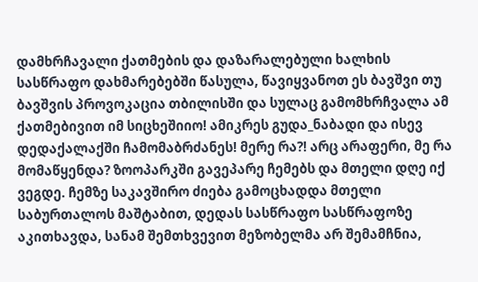დამხრჩავალი ქათმების და დაზარალებული ხალხის სასწრაფო დახმარებებში წასულა, წავიყვანოთ ეს ბავშვი თუ ბავშვის პროვოკაცია თბილისში და სულაც გამომხრჩვალა ამ ქათმებივით იმ სიცხეშიიო! ამიკრეს გუდა_ნაბადი და ისევ დედაქალაქში ჩამომაბრძანეს! მერე რა?! არც არაფერი, მე რა მომაწყენდა? ზოოპარკში გავეპარე ჩემებს და მთელი დღე იქ ვეგდე. ჩემზე საკავშირო ძიება გამოცხადდა მთელი საბურთალოს მაშტაბით, დედას სასწრაფო სასწრაფოზე აკითხავდა, სანამ შემთხვევით მეზობელმა არ შემამჩნია,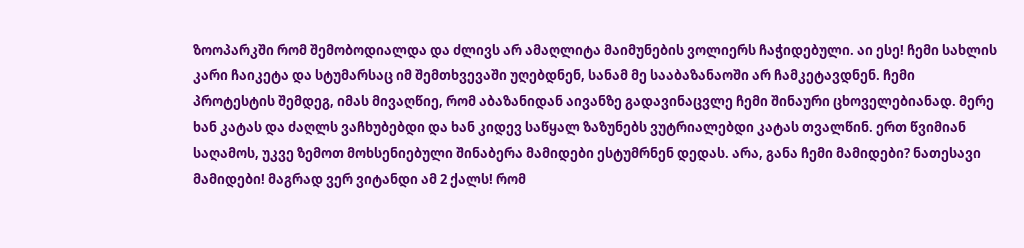ზოოპარკში რომ შემობოდიალდა და ძლივს არ ამაღლიტა მაიმუნების ვოლიერს ჩაჭიდებული. აი ესე! ჩემი სახლის კარი ჩაიკეტა და სტუმარსაც იმ შემთხვევაში უღებდნენ, სანამ მე სააბაზანაოში არ ჩამკეტავდნენ. ჩემი პროტესტის შემდეგ, იმას მივაღწიე, რომ აბაზანიდან აივანზე გადავინაცვლე ჩემი შინაური ცხოველებიანად. მერე ხან კატას და ძაღლს ვაჩხუბებდი და ხან კიდევ საწყალ ზაზუნებს ვუტრიალებდი კატას თვალწინ. ერთ წვიმიან საღამოს, უკვე ზემოთ მოხსენიებული შინაბერა მამიდები ესტუმრნენ დედას. არა, განა ჩემი მამიდები? ნათესავი მამიდები! მაგრად ვერ ვიტანდი ამ 2 ქალს! რომ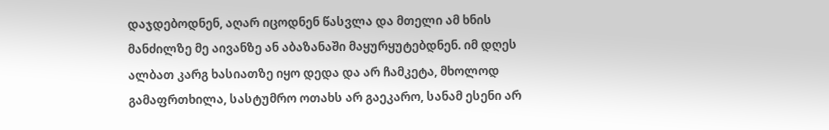დაჯდებოდნენ, აღარ იცოდნენ წასვლა და მთელი ამ ხნის მანძილზე მე აივანზე ან აბაზანაში მაყურყუტებდნენ. იმ დღეს ალბათ კარგ ხასიათზე იყო დედა და არ ჩამკეტა, მხოლოდ გამაფრთხილა, სასტუმრო ოთახს არ გაეკარო, სანამ ესენი არ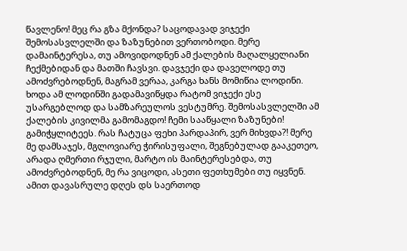წავლენო! მეც რა გზა მქონდა? საცოდავად ვიჯექი შემოსასვლელში და ზაზუნებით ვერთობოდი. მერე დამაინტერესა, თუ ამოვიდოდნენ ამ ქალების მაღალყელიანი ჩექმებიდან და მათში ჩავსვი. დავჯექი და დაველოდე თუ ამოძვრებოდნენ, მაგრამ ვერაა, კარგა ხანს მომიწია ლოდინი. ხოდა ამ ლოდინში გადამავიწყდა რატომ ვიჯექი ესე უსარგებლოდ და სამზარეულოს ვესტუმრე. შემოსასვლელში ამ ქალების კივილმა გამომაგდო! ჩემი სააწყალი ზაზუნები! გამიჭყლიტეეს. რას ჩატუცა ფეხი პარდაპირ, ვერ მიხვდა?! მერე მე დამსაჯეს, მგლოვიარე ჭირისუფალი, შეგნებულად გააკეთეო, არადა ღმერთი რჯული, მარტო ის მაინტერესებდა, თუ ამოძვრებოდნენ, მე რა ვიცოდი, ასეთი ფეთხუმები თუ იყვნენ. ამით დავასრულე დღეს დს საერთოდ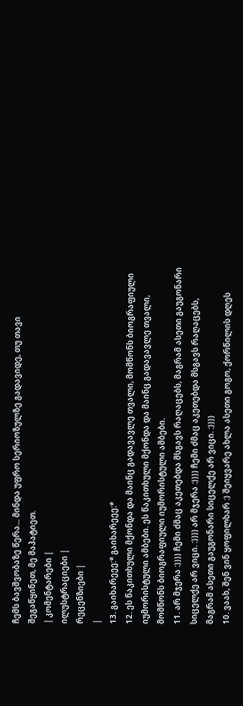ჩემს ბავშვობაზე წერა... მინდა უფრო სერიოზულზე გადავიდე, თუ თავი შეგაწყინეთ, მე მაპატიეთ.
| კომენტარები |
ილუსტრაციები |
რეცენზიები |
|
13. გაიხარეეე:* გაიხარეეე:*
12. ეს წაკითხული მქონდა და მაინც გადავავლე თვალი, მომწონს ბიოგრაფიული იუმორისტული ამბები. ეს წაკითხული მქონდა და მაინც გადავავლე თვალი, მომწონს ბიოგრაფიული იუმორისტული ამბები.
11. არ მჯერა :)))) ჩემი ძმაც აკეთებდა მსგავს რაღაცებს, მაგრამ ასეთი გაუგონარი სიცელქე არ ვიცი. :)))) არ მჯერა :)))) ჩემი ძმაც აკეთებდა მსგავს რაღაცებს, მაგრამ ასეთი გაუგონარი სიცელქე არ ვიცი. :))))
10. ვაახ, შენ ვინ ყოფილხარ :) შეიყვარე ახლა ასეთი გოგო, ქორწილის დღეს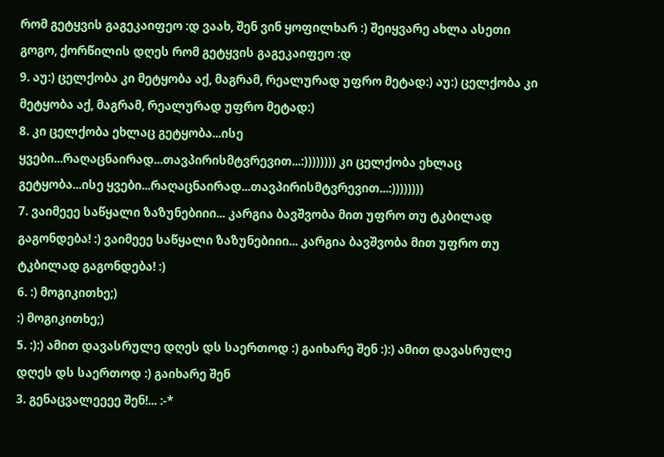რომ გეტყვის გაგეკაიფეო :დ ვაახ, შენ ვინ ყოფილხარ :) შეიყვარე ახლა ასეთი გოგო, ქორწილის დღეს რომ გეტყვის გაგეკაიფეო :დ
9. აუ:) ცელქობა კი მეტყობა აქ, მაგრამ, რეალურად უფრო მეტად:) აუ:) ცელქობა კი მეტყობა აქ, მაგრამ, რეალურად უფრო მეტად:)
8. კი ცელქობა ეხლაც გეტყობა...ისე ყვები...რაღაცნაირად...თავპირისმტვრევით...:)))))))) კი ცელქობა ეხლაც გეტყობა...ისე ყვები...რაღაცნაირად...თავპირისმტვრევით...:))))))))
7. ვაიმეეე საწყალი ზაზუნებიიი... კარგია ბავშვობა მით უფრო თუ ტკბილად გაგონდება! :) ვაიმეეე საწყალი ზაზუნებიიი... კარგია ბავშვობა მით უფრო თუ ტკბილად გაგონდება! :)
6. :) მოგიკითხე;)
:) მოგიკითხე;)
5. :):) ამით დავასრულე დღეს დს საერთოდ :) გაიხარე შენ :):) ამით დავასრულე დღეს დს საერთოდ :) გაიხარე შენ
3. გენაცვალეეეე შენ!... :-*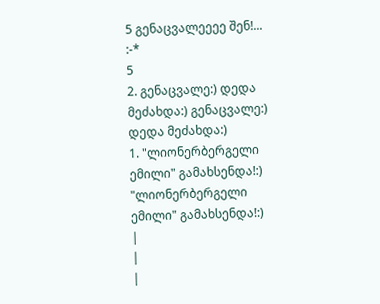5 გენაცვალეეეე შენ!... :-*
5
2. გენაცვალე:) დედა მეძახდა:) გენაცვალე:) დედა მეძახდა:)
1. "ლიონერბერგელი ემილი" გამახსენდა!:) "ლიონერბერგელი ემილი" გამახსენდა!:)
|
|
|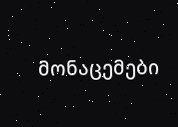მონაცემები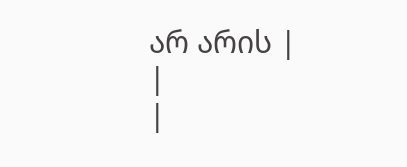არ არის |
|
|